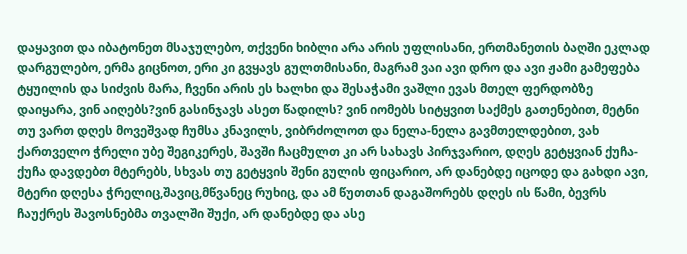დაყავით და იბატონეთ მსაჯულებო, თქვენი ხიბლი არა არის უფლისანი, ერთმანეთის ბაღში ეკლად დარგულებო, ერმა გიცნოთ, ერი კი გვყავს გულთმისანი, მაგრამ ვაი ავი დრო და ავი ჟამი გამეფება ტყუილის და სიძვის მარა, ჩვენი არის ეს ხალხი და შესაჭამი ვაშლი ევას მთელ ფერდობზე დაიყარა, ვინ აიღებს?ვინ გასინჯავს ასეთ წადილს? ვინ იომებს სიტყვით საქმეს გათენებით, მეტნი თუ ვართ დღეს მოვეშვად ჩუმსა კნავილს, ვიბრძოლოთ და ნელა-ნელა გავმთელდებით, ვახ ქართველო ჭრელი უბე შეგიკერეს, შავში ჩაცმულთ კი არ სახავს პირჯვარიო, დღეს გეტყვიან ქუჩა-ქუჩა დავდებთ მტერებს, სხვას თუ გეტყვის შენი გულის ფიცარიო, არ დანებდე იცოდე და გახდი ავი, მტერი დღესა ჭრელიც,შავიც,მწვანეც რუხიც, და ამ წუთთან დაგაშორებს დღეს ის წამი, ბევრს ჩაუქრეს შავოსნებმა თვალში შუქი, არ დანებდე და ასე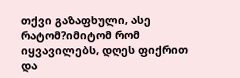თქვი გაზაფხული, ასე რატომ?იმიტომ რომ იყვავილებს, დღეს ფიქრით და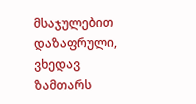მსაჯულებით დაზაფრული, ვხედავ ზამთარს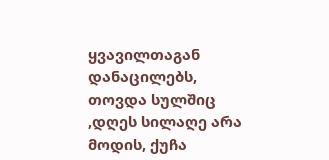ყვავილთაგან დანაცილებს, თოვდა სულშიც ,დღეს სილაღე არა მოდის, ქუჩა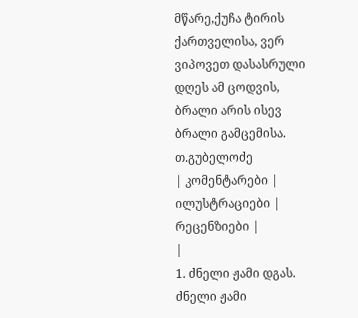მწარე,ქუჩა ტირის ქართველისა, ვერ ვიპოვეთ დასასრული დღეს ამ ცოდვის, ბრალი არის ისევ ბრალი გამცემისა.
თ.გუბელოძე
| კომენტარები |
ილუსტრაციები |
რეცენზიები |
|
1. ძნელი ჟამი დგას. ძნელი ჟამი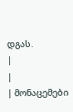დგას.
|
|
| მონაცემები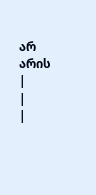არ არის |
|
|